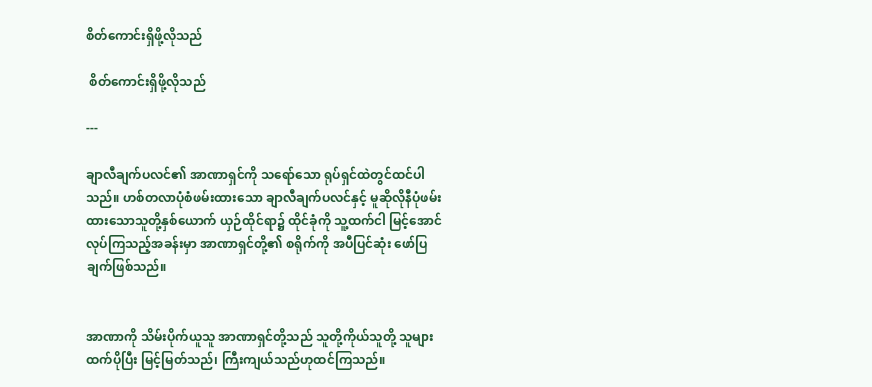စိတ်ကောင်းရှိဖို့လိုသည်

 စိတ်ကောင်းရှိဖို့လိုသည်

---

ချာလီချက်ပလင်၏ အာဏာရှင်ကို သရော်သော ရုပ်ရှင်ထဲတွင်ထင်ပါသည်။ ဟစ်တလာပုံစံဖမ်းထားသော ချာလီချက်ပလင်နှင့် မူဆိုလိုနီပုံဖမ်းထားသောသူတို့နှစ်ယောက် ယှဉ်ထိုင်ရာ၌ ထိုင်ခုံကို သူ့ထက်ငါ မြင့်အောင် လုပ်ကြသည့်အခန်းမှာ အာဏာရှင်တို့၏ စရိုက်ကို အပီပြင်ဆုံး ဖော်ပြချက်ဖြစ်သည်။


အာဏာကို သိမ်းပိုက်ယူသူ အာဏာရှင်တို့သည် သူတို့ကိုယ်သူတို့ သူများ ထက်ပိုပြီး မြင့်မြတ်သည်၊ ကြီးကျယ်သည်ဟုထင်ကြသည်။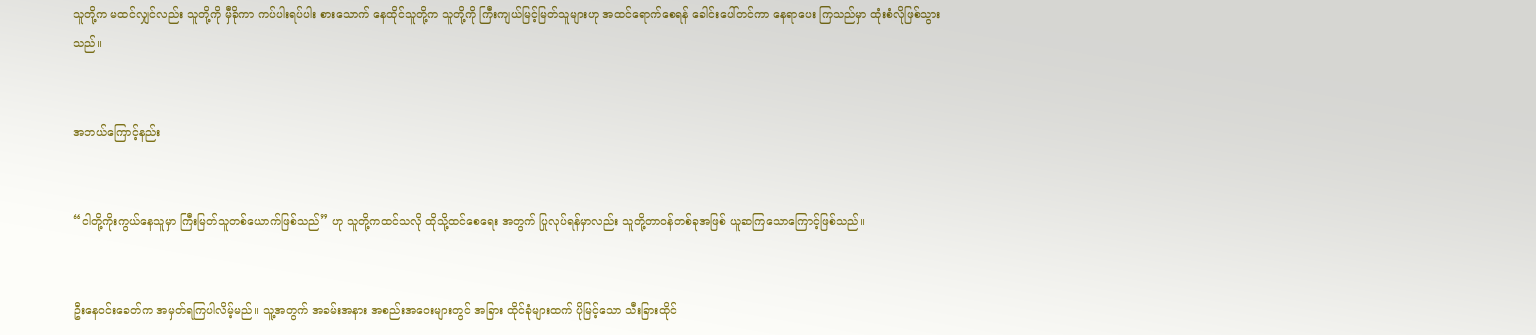သူတို့က မထင်လျှင်လည်း သူတို့ကို မှီခိုကာ ကပ်ပါးရပ်ပါး စားသောက် နေထိုင်သူတို့က သူတို့ကို ကြီးကျယ်မြင့်မြတ်သူများဟု အထင်ရောက်စေရန် ခေါင်းပေါ်တင်ကာ နေရာပေး ကြသည်မှာ ထုံးစံလိုဖြစ်သွားသည်။


အဘယ်ကြောင့်နည်း


“ငါတို့ကိုးကွယ်နေသူမှာ ကြီးမြတ်သူတစ်ယောက်ဖြစ်သည်” ဟု သူတို့ကထင်သလို ထိုသို့ထင်စေရေး အတွက် ပြုလုပ်ရန်မှာလည်း သူတို့တာဝန်တစ်ခုအဖြစ် ယူဆကြသောကြောင့်ဖြစ်သည်။


ဦးနေဝင်းခေတ်က အမှတ်ရကြပါလိမ့်မည်။ သူ့အတွက် အခမ်းအနား အစည်းအဝေးများတွင် အခြား ထိုင်ခုံများထက် ပိုမြင့်သော သီးခြားထိုင်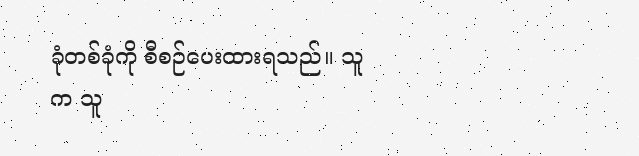ခုံတစ်ခုံကို စီစဉ်ပေးထားရသည်။ သူက သူ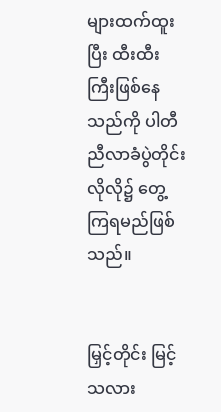များထက်ထူးပြီး ထီးထီးကြီးဖြစ်နေသည်ကို ပါတီညီလာခံပွဲတိုင်းလိုလို၌ တွေ့ကြရမည်ဖြစ်သည်။


မြှင့်တိုင်း မြင့်သလား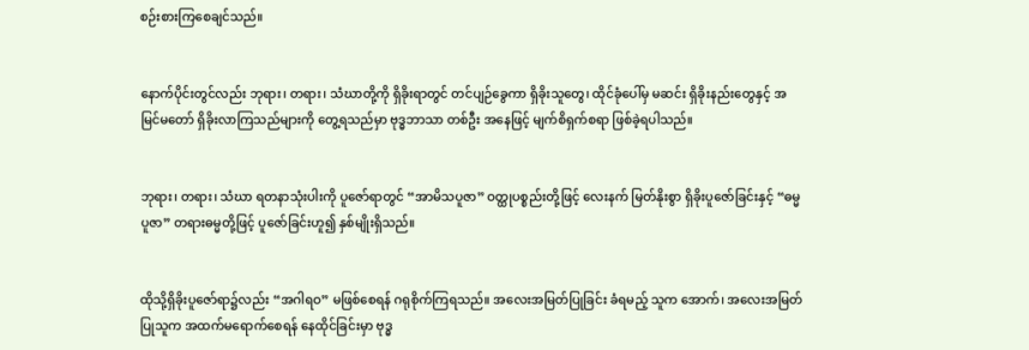စဉ်းစားကြစေချင်သည်။


နောက်ပိုင်းတွင်လည်း ဘုရား၊ တရား၊ သံဃာတို့ကို ရှိခိုးရာတွင် တင်ပျဉ်ခွေကာ ရှိခိုးသူတွေ၊ ထိုင်ခုံပေါ်မှ မဆင်း ရှိခိုးနည်းတွေနှင့် အမြင်မတော် ရှိခိုးလာကြသည်များကို တွေ့ရသည်မှာ ဗုဒ္ဓဘာသာ တစ်ဦး အနေဖြင့် မျက်စိရှက်စရာ ဖြစ်ခဲ့ရပါသည်။


ဘုရား၊ တရား၊ သံဃာ ရတနာသုံးပါးကို ပူဇော်ရာတွင် “အာမိသပူဇာ” ဝတ္ထုပစ္စည်းတို့ဖြင့် လေးနက် မြတ်နိုးစွာ ရှိခိုးပူဇော်ခြင်းနှင့် “ဓမ္မပူဇာ” တရားဓမ္မတို့ဖြင့် ပူဇော်ခြင်းဟူ၍ နှစ်မျိုးရှိသည်။


ထိုသို့ရှိခိုးပူဇော်ရာ၌လည်း “အဂါရဝ” မဖြစ်စေရန် ဂရုစိုက်ကြရသည်။ အလေးအမြတ်ပြုခြင်း ခံရမည့် သူက အောက်၊ အလေးအမြတ်ပြုသူက အထက်မရောက်စေရန် နေထိုင်ခြင်းမှာ ဗုဒ္ဓ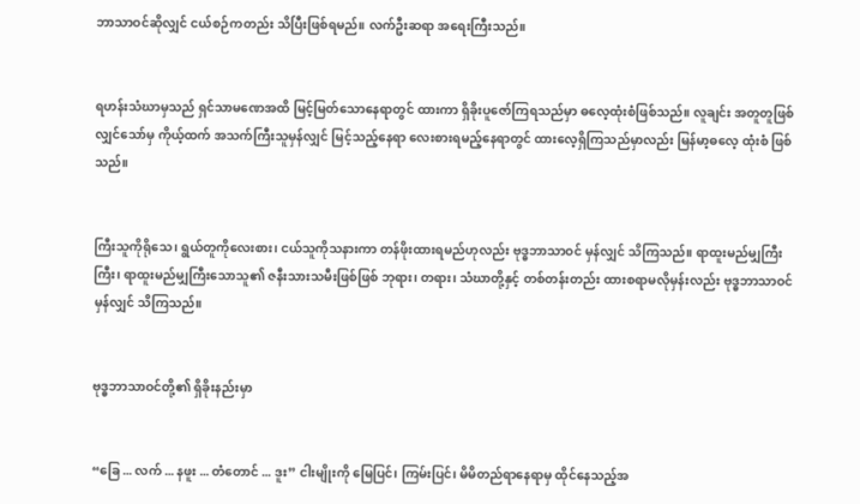ဘာသာဝင်ဆိုလျှင် ငယ်စဉ်ကတည်း သိပြီးဖြစ်ရမည်။ လက်ဦးဆရာ အရေးကြီးသည်။


ရဟန်းသံဃာမှသည် ရှင်သာမဏေအထိ မြင့်မြတ်သောနေရာတွင် ထားကာ ရှိခိုးပူဇော်ကြရသည်မှာ ဓလေ့ထုံးစံဖြစ်သည်။ လူချင်း အတူတူဖြစ်လျှင်သော်မှ ကိုယ့်ထက် အသက်ကြီးသူမှန်လျှင် မြင့်သည့်နေရာ လေးစားရမည့်နေရာတွင် ထားလေ့ရှိကြသည်မှာလည်း မြန်မာ့ဓလေ့ ထုံးစံ ဖြစ်သည်။


ကြီးသူကိုရိုသေ၊ ရွယ်တူကိုလေးစား၊ ငယ်သူကိုသနားကာ တန်ဖိုးထားရမည်ဟုလည်း ဗုဒ္ဓဘာသာဝင် မှန်လျှင် သိကြသည်။ ရာထူးမည်မျှကြီးကြီး၊ ရာထူးမည်မျှကြီးသောသူ၏ ဇနီးသားသမီးဖြစ်ဖြစ် ဘုရား၊ တရား၊ သံဃာတို့နှင့် တစ်တန်းတည်း ထားစရာမလိုမှန်းလည်း ဗုဒ္ဓဘာသာဝင်မှန်လျှင် သိကြသည်။


ဗုဒ္ဓဘာသာဝင်တို့၏ ရှိခိုးနည်းမှာ


“ခြေ ... လက် ... နဖူး ... တံတောင် ... ဒူး” ငါးမျိုးကို မြေပြင်၊ ကြမ်းပြင်၊ မိမိတည်ရာနေရာမှ ထိုင်နေသည့်အ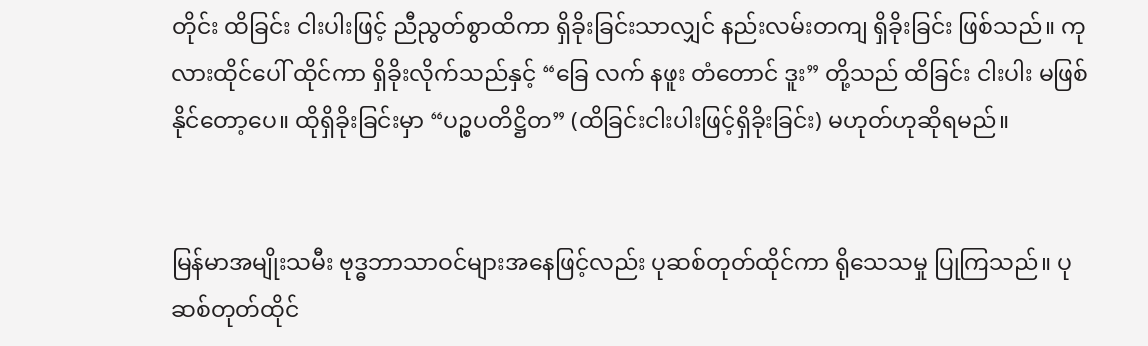တိုင်း ထိခြင်း ငါးပါးဖြင့် ညီညွတ်စွာထိကာ ရှိခိုးခြင်းသာလျှင် နည်းလမ်းတကျ ရှိခိုးခြင်း ဖြစ်သည်။ ကုလားထိုင်ပေါ် ထိုင်ကာ ရှိခိုးလိုက်သည်နှင့် “ခြေ လက် နဖူး တံတောင် ဒူး” တို့သည် ထိခြင်း ငါးပါး မဖြစ်နိုင်တော့ပေ။ ထိုရှိခိုးခြင်းမှာ “ပဉ္စပတိဋ္ဌိတ” (ထိခြင်းငါးပါးဖြင့်ရှိခိုးခြင်း) မဟုတ်ဟုဆိုရမည်။


မြန်မာအမျိုးသမီး ဗုဒ္ဓဘာသာဝင်များအနေဖြင့်လည်း ပုဆစ်တုတ်ထိုင်ကာ ရိုသေသမှု ပြုကြသည်။ ပုဆစ်တုတ်ထိုင်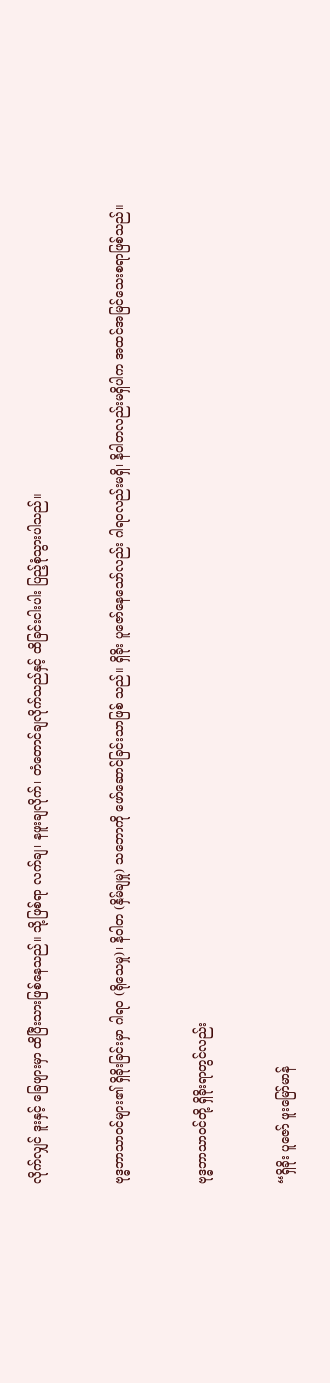လိုက်လျှင် ဒူးနှင့် ခြေဖျားမှာ ထိပြီးသားဖြစ်နေသည်။ သို့ဖြစ်ရာ လက်ချ၊ နဖူးချလိုက်၊ တံတောင်ချလိုက်သည်နှင့် ထိခြင်းငါးပါး ပြည့်စုံသွားပါသည်။


ဗုဒ္ဓဘာသာဝင်များ၏ ရှိခိုးခြင်းမှာ ဂါရဝ (ရိုသေမှု)၊ နိဝါတ (နှိမ်ချမှု) သဘောကို ဖော်ဆောင်ခြင်းသာဖြစ် သည်။ ရှိခိုး ပူဇော်နေသော်လည်း ဂါရဝလည်းမရှိ၊ နိဝါတလည်းမရှိပါက အထင်အမြင်သေးစရာဖြစ်သည်။


ဗုဒ္ဓဘာသာဝင်တို့ ရှိခိုးရာတွင်လည်း


“ရှိခိုး ပူဇော် ဖူးမြော်မာန်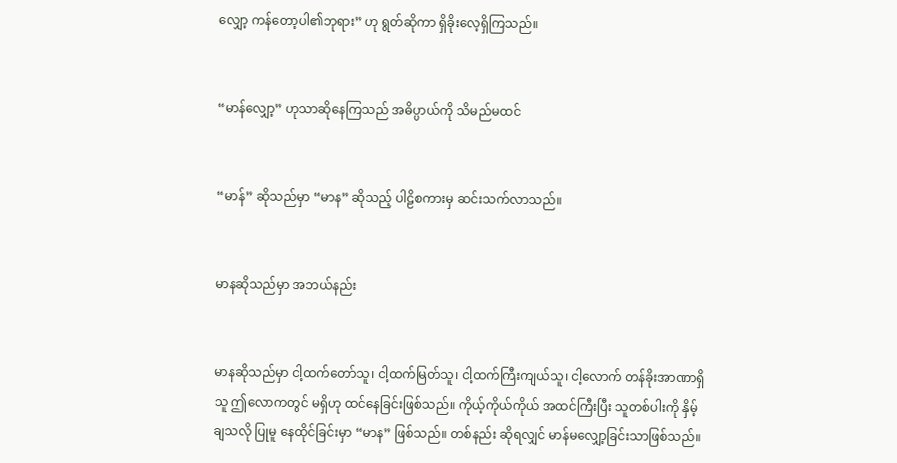လျှော့ ကန်တော့ပါ၏ဘုရား” ဟု ရွတ်ဆိုကာ ရှိခိုးလေ့ရှိကြသည်။


“မာန်လျှော့” ဟုသာဆိုနေကြသည် အဓိပ္ပာယ်ကို သိမည်မထင်


“မာန်” ဆိုသည်မှာ “မာန” ဆိုသည့် ပါဠိစကားမှ ဆင်းသက်လာသည်။


မာနဆိုသည်မှာ အဘယ်နည်း


မာနဆိုသည်မှာ ငါ့ထက်တော်သူ၊ ငါ့ထက်မြတ်သူ၊ ငါ့ထက်ကြီးကျယ်သူ၊ ငါ့လောက် တန်ခိုးအာဏာရှိသူ ဤလောကတွင် မရှိဟု ထင်နေခြင်းဖြစ်သည်။ ကိုယ့်ကိုယ်ကိုယ် အထင်ကြီးပြီး သူတစ်ပါးကို နှိမ့်ချသလို ပြုမူ နေထိုင်ခြင်းမှာ “မာန” ဖြစ်သည်။ တစ်နည်း ဆိုရလျှင် မာန်မလျှော့ခြင်းသာဖြစ်သည်။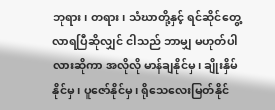ဘုရား၊ တရား၊ သံဃာတို့နှင့် ရင်ဆိုင်တွေ့လာရပြီဆိုလျှင် ငါသည် ဘာမျှ မဟုတ်ပါလားဆိုကာ အလိုလို မာန်ချနိုင်မှ၊ ချိုးနှိမ်နိုင်မှ၊ ပူဇော်နိုင်မှ၊ ရိုသေလေးမြတ်နိုင်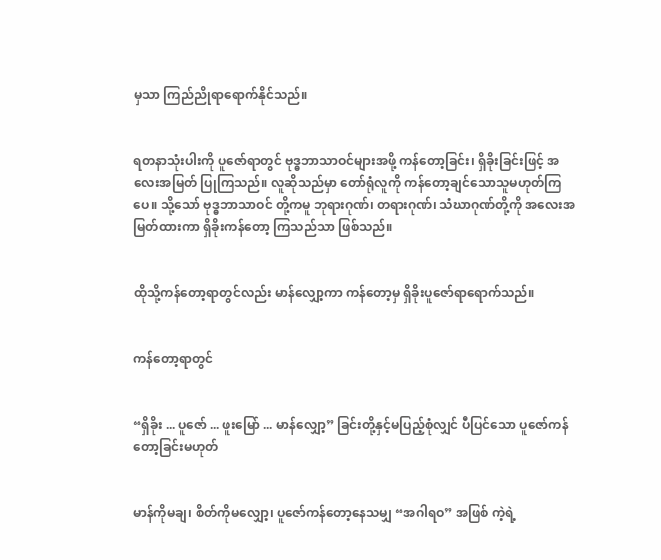မှသာ ကြည်ညိုရာရောက်နိုင်သည်။


ရတနာသုံးပါးကို ပူဇော်ရာတွင် ဗုဒ္ဓဘာသာဝင်များအဖို့ ကန်တော့ခြင်း၊ ရှိခိုးခြင်းဖြင့် အလေးအမြတ် ပြုကြသည်။ လူဆိုသည်မှာ တော်ရုံလူကို ကန်တော့ချင်သောသူမဟုတ်ကြပေ။ သို့သော် ဗုဒ္ဓဘာသာဝင် တို့ကမူ ဘုရားဂုဏ်၊ တရားဂုဏ်၊ သံဃာဂုဏ်တို့ကို အလေးအမြတ်ထားကာ ရှိခိုးကန်တော့ ကြသည်သာ ဖြစ်သည်။


ထိုသို့ကန်တော့ရာတွင်လည်း မာန်လျှော့ကာ ကန်တော့မှ ရှိခိုးပူဇော်ရာရောက်သည်။


ကန်တော့ရာတွင်


“ရှိခိုး ... ပူဇော် ... ဖူးမြော် ... မာန်လျှော့” ခြင်းတို့နှင့်မပြည့်စုံလျှင် ပီပြင်သော ပူဇော်ကန်တော့ခြင်းမဟုတ်


မာန်ကိုမချ၊ စိတ်ကိုမလျှော့၊ ပူဇော်ကန်တော့နေသမျှ “အဂါရဝ” အဖြစ် ကဲ့ရဲ့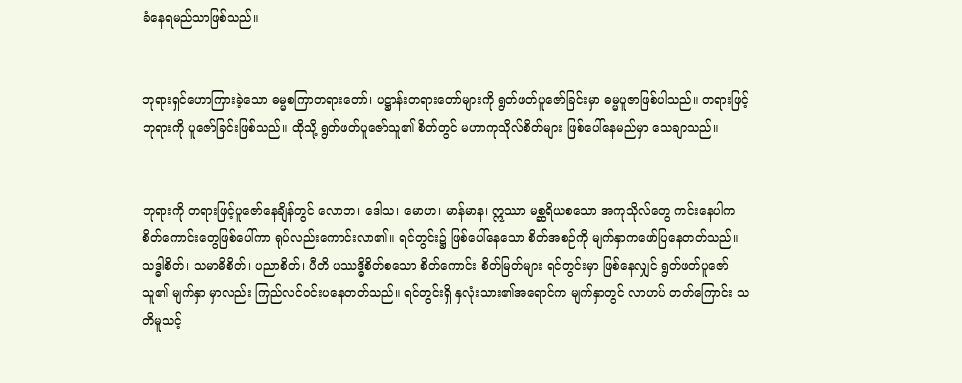ခံနေရမည်သာဖြစ်သည်။


ဘုရားရှင်ဟောကြားခဲ့သော ဓမ္မစကြာတရားတော်၊ ပဋ္ဌာန်းတရားတော်များကို ရွတ်ဖတ်ပူဇော်ခြင်းမှာ ဓမ္မပူဇာဖြစ်ပါသည်။ တရားဖြင့် ဘုရားကို ပူဇော်ခြင်းဖြစ်သည်။ ထိုသို့ ရွတ်ဖတ်ပူဇော်သူ၏ စိတ်တွင် မဟာကုသိုလ်စိတ်များ ဖြစ်ပေါ်နေမည်မှာ သေချာသည်။


ဘုရားကို တရားဖြင့်ပူဇော်နေချိန်တွင် လောဘ၊ ဒေါသ၊ မောဟ၊ မာန်မာန၊ ဣဿာ မစ္ဆရိယစသော အကုသိုလ်တွေ ကင်းနေပါက စိတ်ကောင်းတွေဖြစ်ပေါ်ကာ ရုပ်လည်းကောင်းလာ၏။ ရင်တွင်း၌ ဖြစ်ပေါ်နေသော စိတ်အစဉ်ကို မျက်နှာကဖော်ပြနေတတ်သည်။ သဒ္ဓါစိတ်၊ သမာဓိစိတ်၊ ပညာစိတ်၊ ပီတိ ပဿဒ္ဓိစိတ်စသော စိတ်ကောင်း စိတ်မြတ်များ ရင်တွင်းမှာ ဖြစ်နေလျှင် ရွတ်ဖတ်ပူဇော်သူ၏ မျက်နှာ မှာလည်း ကြည်လင်ဝင်းပနေတတ်သည်။ ရင်တွင်းရှိ နှလုံးသား၏အရောင်က မျက်နှာတွင် လာဟပ် တတ်ကြောင်း သတိမူသင့်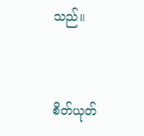သည်။


စိတ်ယုတ်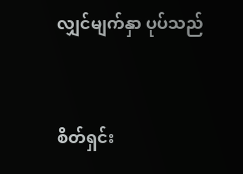လျှင်မျက်နှာ ပုပ်သည်


စိတ်ရှင်း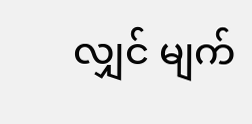လျှင် မျက်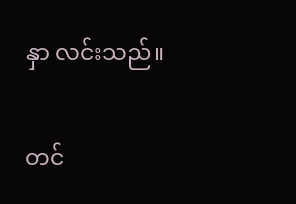နှာ လင်းသည်။


တင်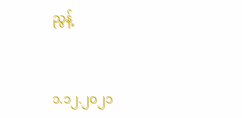ညွန့်


၁.၁၂.၂၀၂၁